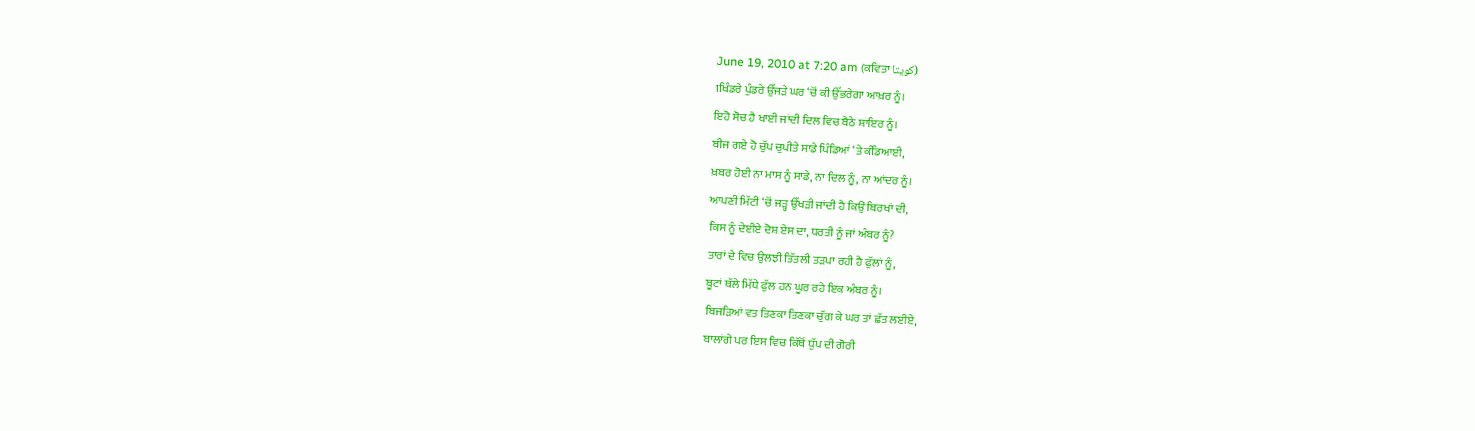June 19, 2010 at 7:20 am (ਕਵਿਤਾ کویتا)
1ਖਿੰਡਰੇ ਪੁੰਡਰੇ ਉੱਜੜੇ ਘਰ ‘ਚੋਂ ਕੀ ਉੱਭਰੇਗਾ ਆਖ਼ਰ ਨੂੰ।
ਇਹੋ ਸੋਚ ਹੈ ਖਾਈ ਜਾਂਦੀ ਦਿਲ ਵਿਚ ਬੈਠੇ ਸ਼ਾਇਰ ਨੂੰ।
ਬੀਜ ਗਏ ਹੋ ਚੁੱਪ ਚੁਪੀਤੇ ਸਾਡੇ ਪਿੰਡਿਆਂ ‘ਤੇ ਕੰਡਿਆਈ,
ਖ਼ਬਰ ਹੋਈ ਨਾ ਮਾਸ ਨੂੰ ਸਾਡੇ, ਨਾ ਦਿਲ ਨੂੰ, ਨਾ ਆਂਦਰ ਨੂੰ।
ਆਪਣੀ ਮਿੱਟੀ ‘ਚੋਂ ਜੜ੍ਹ ਉੱਖੜੀ ਜਾਂਦੀ ਹੈ ਕਿਉਂ ਬਿਰਖਾਂ ਦੀ,
ਕਿਸ ਨੂੰ ਦੇਈਏ ਦੋਸ਼ ਏਸ ਦਾ, ਧਰਤੀ ਨੂੰ ਜਾਂ ਅੰਬਰ ਨੂੰ?
ਤਾਰਾਂ ਦੇ ਵਿਚ ਉਲਝੀ ਤਿੱਤਲੀ ਤੜਪਾ ਰਹੀ ਹੈ ਫੁੱਲਾਂ ਨੂੰ,
ਬੂਟਾਂ ਥੱਲੇ ਮਿੱਧੇ ਫੁੱਲ ਹਨ ਘੂਰ ਰਹੇ ਇਕ ਅੰਬਰ ਨੂੰ।
ਬਿਜੜਿਆਂ ਵਤ ਤਿਣਕਾ ਤਿਣਕਾ ਚੁੱਗ ਕੇ ਘਰ ਤਾਂ ਛੱਤ ਲਈਏ,
ਬਾਲਾਂਗੇ ਪਰ ਇਸ ਵਿਚ ਕਿੱਥੋਂ ਧੁੱਪ ਦੀ ਗੋਰੀ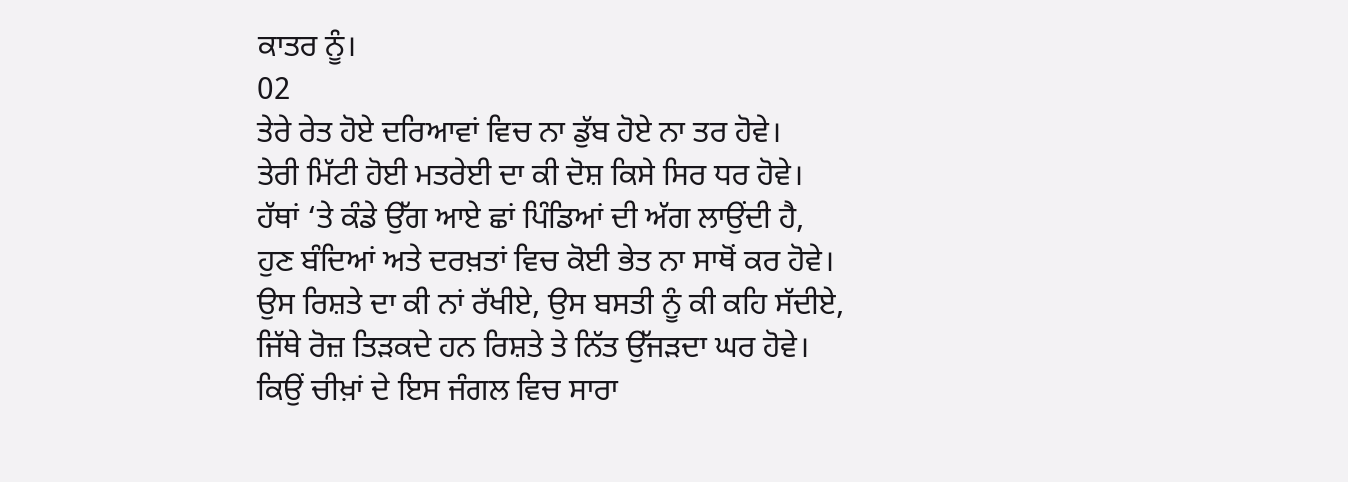ਕਾਤਰ ਨੂੰ।
02
ਤੇਰੇ ਰੇਤ ਹੋਏ ਦਰਿਆਵਾਂ ਵਿਚ ਨਾ ਡੁੱਬ ਹੋਏ ਨਾ ਤਰ ਹੋਵੇ।
ਤੇਰੀ ਮਿੱਟੀ ਹੋਈ ਮਤਰੇਈ ਦਾ ਕੀ ਦੋਸ਼ ਕਿਸੇ ਸਿਰ ਧਰ ਹੋਵੇ।
ਹੱਥਾਂ ‘ਤੇ ਕੰਡੇ ਉੱਗ ਆਏ ਛਾਂ ਪਿੰਡਿਆਂ ਦੀ ਅੱਗ ਲਾਉਂਦੀ ਹੈ,
ਹੁਣ ਬੰਦਿਆਂ ਅਤੇ ਦਰਖ਼ਤਾਂ ਵਿਚ ਕੋਈ ਭੇਤ ਨਾ ਸਾਥੋਂ ਕਰ ਹੋਵੇ।
ਉਸ ਰਿਸ਼ਤੇ ਦਾ ਕੀ ਨਾਂ ਰੱਖੀਏ, ਉਸ ਬਸਤੀ ਨੂੰ ਕੀ ਕਹਿ ਸੱਦੀਏ,
ਜਿੱਥੇ ਰੋਜ਼ ਤਿੜਕਦੇ ਹਨ ਰਿਸ਼ਤੇ ਤੇ ਨਿੱਤ ਉੱਜੜਦਾ ਘਰ ਹੋਵੇ।
ਕਿਉਂ ਚੀਖ਼ਾਂ ਦੇ ਇਸ ਜੰਗਲ ਵਿਚ ਸਾਰਾ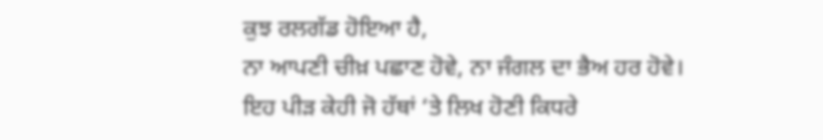ਕੁਝ ਰਲਗੱਡ ਹੋਇਆ ਹੈ,
ਨਾ ਆਪਣੀ ਚੀਖ਼ ਪਛਾਣ ਹੋਵੇ, ਨਾ ਜੰਗਲ ਦਾ ਭੈਅ ਹਰ ਹੋਵੇ।
ਇਹ ਪੀੜ ਕੇਹੀ ਜੋ ਹੱਥਾਂ ‘ਤੇ ਲਿਖ ਹੋਣੀ ਕਿਧਰੇ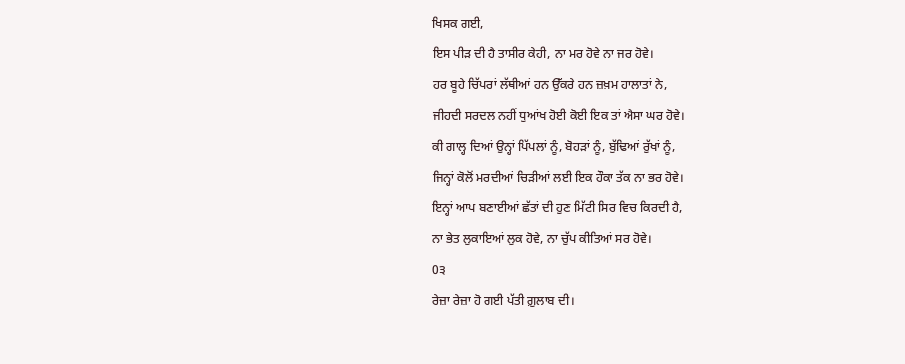ਖਿਸਕ ਗਈ,
ਇਸ ਪੀੜ ਦੀ ਹੈ ਤਾਸੀਰ ਕੇਹੀ, ਨਾ ਮਰ ਹੋਵੇ ਨਾ ਜਰ ਹੋਵੇ।
ਹਰ ਬੂਹੇ ਚਿੱਪਰਾਂ ਲੱਥੀਆਂ ਹਨ ਉੱਕਰੇ ਹਨ ਜ਼ਖ਼ਮ ਹਾਲਾਤਾਂ ਨੇ,
ਜੀਹਦੀ ਸਰਦਲ ਨਹੀਂ ਧੁਆਂਖ ਹੋਈ ਕੋਈ ਇਕ ਤਾਂ ਐਸਾ ਘਰ ਹੋਵੇ।
ਕੀ ਗਾਲ੍ਹ ਦਿਆਂ ਉਨ੍ਹਾਂ ਪਿੱਪਲਾਂ ਨੂੰ, ਬੋਹੜਾਂ ਨੂੰ, ਬੁੱਢਿਆਂ ਰੁੱਖਾਂ ਨੂੰ,
ਜਿਨ੍ਹਾਂ ਕੋਲੋਂ ਮਰਦੀਆਂ ਚਿੜੀਆਂ ਲਈ ਇਕ ਹੌਕਾ ਤੱਕ ਨਾ ਭਰ ਹੋਵੇ।
ਇਨ੍ਹਾਂ ਆਪ ਬਣਾਈਆਂ ਛੱਤਾਂ ਦੀ ਹੁਣ ਮਿੱਟੀ ਸਿਰ ਵਿਚ ਕਿਰਦੀ ਹੈ,
ਨਾ ਭੇਤ ਲੁਕਾਇਆਂ ਲੁਕ ਹੋਵੇ, ਨਾ ਚੁੱਪ ਕੀਤਿਆਂ ਸਰ ਹੋਵੇ।
0੩
ਰੇਜ਼ਾ ਰੇਜ਼ਾ ਹੋ ਗਈ ਪੱਤੀ ਗ਼ੁਲਾਬ ਦੀ।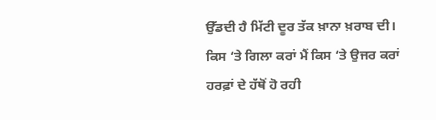ਉੱਡਦੀ ਹੈ ਮਿੱਟੀ ਦੂਰ ਤੱਕ ਖ਼ਾਨਾ ਖ਼ਰਾਬ ਦੀ।
ਕਿਸ ‘ਤੇ ਗਿਲਾ ਕਰਾਂ ਮੈਂ ਕਿਸ ‘ਤੇ ਉਜਰ ਕਰਾਂ
ਹਰਫ਼ਾਂ ਦੇ ਹੱਥੋਂ ਹੋ ਰਹੀ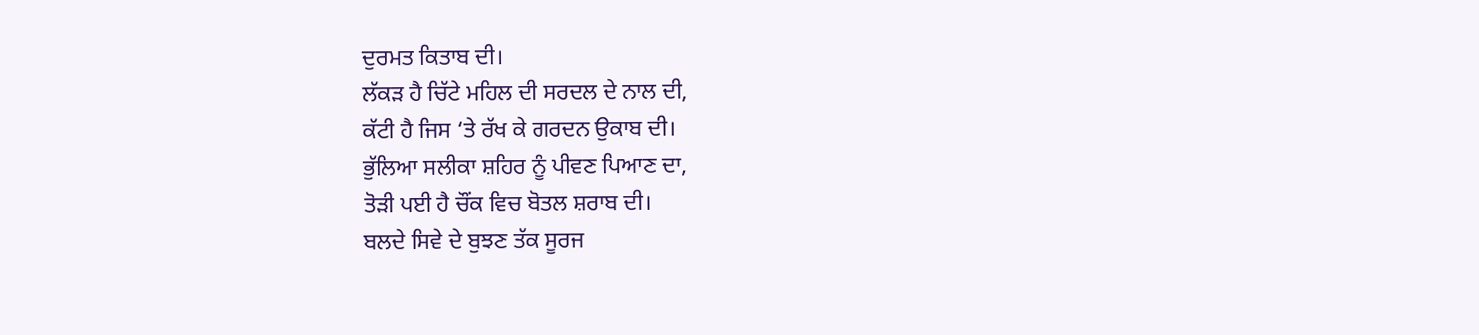ਦੁਰਮਤ ਕਿਤਾਬ ਦੀ।
ਲੱਕੜ ਹੈ ਚਿੱਟੇ ਮਹਿਲ ਦੀ ਸਰਦਲ ਦੇ ਨਾਲ ਦੀ,
ਕੱਟੀ ਹੈ ਜਿਸ ‘ਤੇ ਰੱਖ ਕੇ ਗਰਦਨ ਉਕਾਬ ਦੀ।
ਭੁੱਲਿਆ ਸਲੀਕਾ ਸ਼ਹਿਰ ਨੂੰ ਪੀਵਣ ਪਿਆਣ ਦਾ,
ਤੋੜੀ ਪਈ ਹੈ ਚੌਂਕ ਵਿਚ ਬੋਤਲ ਸ਼ਰਾਬ ਦੀ।
ਬਲਦੇ ਸਿਵੇ ਦੇ ਬੁਝਣ ਤੱਕ ਸੂਰਜ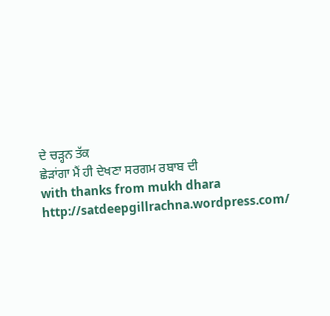ਦੇ ਚੜ੍ਹਨ ਤੱਕ
ਛੇੜਾਂਗਾ ਮੈਂ ਹੀ ਦੇਖਣਾ ਸਰਗਮ ਰਬਾਬ ਦੀ
with thanks from mukh dhara
http://satdeepgillrachna.wordpress.com/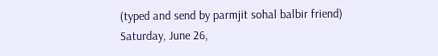(typed and send by parmjit sohal balbir friend)
Saturday, June 26,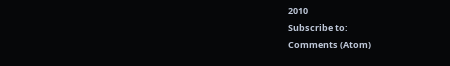2010
Subscribe to:
Comments (Atom)